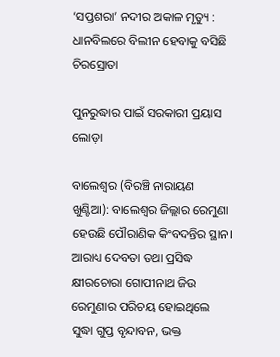‘ସପ୍ତଶରା’ ନଦୀର ଅକାଳ ମୃତ୍ୟୁ : ଧାନବିଲରେ ବିଲୀନ ହେବାକୁ ବସିଛି ଚିରସ୍ରୋତା

ପୁନରୁଦ୍ଧାର ପାଇଁ ସରକାରୀ ପ୍ରୟାସ ଲୋଡ଼ା

ବାଲେଶ୍ବର (ବିରଞ୍ଚି ନାରାୟଣ ଖୁଣ୍ଟିଆ): ବାଲେଶ୍ବର ଜିଲ୍ଲାର ରେମୁଣା ହେଉଛି ପୌରାଣିକ କିଂବଦନ୍ତିର ସ୍ଥାନ। ଆରାଧ୍ୟ ଦେବତା ତଥା ପ୍ରସିଦ୍ଧ କ୍ଷୀରଚୋରା ଗୋପୀନାଥ ଜିଉ ରେମୁଣାର ପରିଚୟ ହୋଇଥିଲେ ସୁଦ୍ଧା ଗୁପ୍ତ ବୃନ୍ଦାବନ, ଭକ୍ତ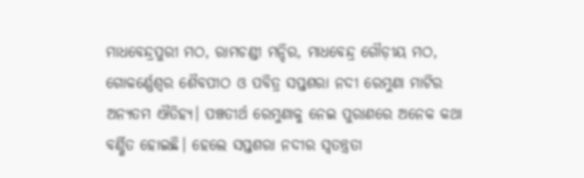ମାଧବେନ୍ଦ୍ରପୁରୀ ମଠ, ରାମଚଣ୍ଡୀ ମନ୍ଦିର, ମାଧବେନ୍ଦ୍ର ଗୌଡ଼ୀୟ ମଠ, ଗୋକର୍ଣ୍ଣେଶ୍ବର ଶୈବପୀଠ ଓ ପବିତ୍ର ସପ୍ତଶରା ନଦୀ ରେମୁଣା ମାଟିର ଅନ୍ୟତମ ଐତିହ୍ୟ। ପଞ୍ଚତୀର୍ଥ ରେମୁଣାକୁ ନେଇ ପୁରାଣରେ ଅନେକ କଥା ବର୍ଣ୍ଣିତ ହୋଇଛି। ହେଲେ ସପ୍ତଶରା ନଦୀର ସ୍ବତନ୍ତ୍ରତା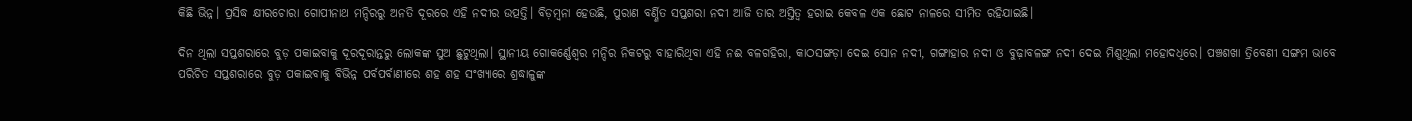କିଛି ଭିନ୍ନ। ପ୍ରସିଦ୍ଧ କ୍ଷୀରଚୋରା ଗୋପୀନାଥ ମନ୍ଦିରରୁ ଅନତି ଦୂରରେ ଏହି ନଦୀର ଉତ୍ପତ୍ତି। ବିଡ଼ମ୍ବନା ହେଉଛି, ପୁରାଣ ବର୍ଣ୍ଣିତ ସପ୍ତଶରା ନଦୀ ଆଜି ତାର ଅସ୍ତିତ୍ବ ହରାଇ କେବଳ ଏକ ଛୋଟ ନାଳରେ ସୀମିତ ରହିଯାଇଛି।

ଦିନ ଥିଲା ସପ୍ତଶରାରେ ବୁଡ଼ ପକାଇବାକୁ ଦୂରଦୂରାନ୍ତରୁ ଲୋକଙ୍କ ସୁଅ ଛୁଟୁଥିଲା। ସ୍ଥାନୀୟ ଗୋକର୍ଣ୍ଣେଶ୍ବର ମନ୍ଦିର ନିକଟରୁ ବାହାରିଥିବା ଏହି ନଈ ବଳଗହିରା, କାଠସଙ୍ଗଡ଼ା ଦେଇ ସୋନ ନଦୀ, ଗଙ୍ଗାହାର ନଦୀ ଓ ବୁଢ଼ାବଳଙ୍ଗ ନଦୀ ଦେଇ ମିଶୁଥିଲା ମହୋଦଧିରେ। ପଞ୍ଚଶଖା ତ୍ରିବେଣୀ ସଙ୍ଗମ ଭାବେ ପରିଚିତ ସପ୍ତଶରାରେ ବୁଡ଼ ପକାଇବାକୁ ବିଭିନ୍ନ ପର୍ବପର୍ବାଣୀରେ ଶହ ଶହ ସଂଖ୍ୟାରେ ଶ୍ରଦ୍ଧାଳୁଙ୍କ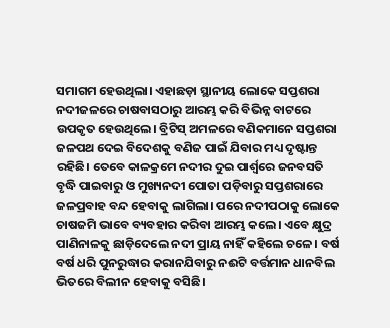ସମାଗମ ହେଉଥିଲା। ଏହାଛଡ଼ା ସ୍ଥାନୀୟ ଲୋକେ ସପ୍ତଶରା ନଦୀଜଳରେ ଚାଷବାସଠାରୁ ଆରମ୍ଭ କରି ବିଭିନ୍ନ ବାଟରେ ଉପକୃତ ହେଉଥିଲେ। ବ୍ରିଟିସ୍‌ ଅମଳରେ ବଣିକମାନେ ସପ୍ତଶରା ଜଳପଥ ଦେଇ ବିଦେଶକୁ ବଣିଜ ପାଇଁ ଯିବାର ମଧ୍ୟ ଦୃଷ୍ଟାନ୍ତ ରହିଛି। ତେବେ କାଳକ୍ରମେ ନଦୀର ଦୁଇ ପାର୍ଶ୍ବରେ ଜନବସତି ବୃଦ୍ଧି ପାଇବାରୁ ଓ ମୁଖ୍ୟନଦୀ ପୋତା ପଡ଼ିବାରୁ ସପ୍ତଶରାରେ ଜଳପ୍ରବାହ ବନ୍ଦ ହେବାକୁ ଲାଗିଲା। ପରେ ନଦୀପଠାକୁ ଲୋକେ ଚାଷଜମି ଭାବେ ବ୍ୟବହାର କରିବା ଆରମ୍ଭ କଲେ। ଏବେ କ୍ଷୁଦ୍ର ପାଣିନାଳକୁ ଛାଡ଼ିଦେଲେ ନଦୀ ପ୍ରାୟ ନାହିଁ କହିଲେ ଚଳେ। ବର୍ଷ ବର୍ଷ ଧରି ପୁନରୁଦ୍ଧାର କରାନଯିବାରୁ ନଈଟି ବର୍ତ୍ତମାନ ଧାନବିଲ ଭିତରେ ବିଲୀନ ହେବାକୁ ବସିଛି।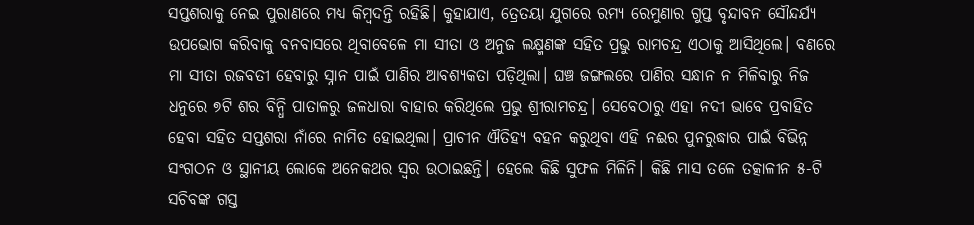ସପ୍ତଶରାକୁ ନେଇ ପୁରାଣରେ ମଧ୍ୟ କିମ୍ବଦନ୍ତି ରହିଛି। କୁହାଯାଏ, ତ୍ରେତୟା ଯୁଗରେ ରମ୍ୟ ରେମୁଣାର ଗୁପ୍ତ ବୃନ୍ଦାବନ ସୌନ୍ଦର୍ଯ୍ୟ ଉପଭୋଗ କରିବାକୁ ବନବାସରେ ଥିବାବେଳେ ମା ସୀତା ଓ ଅନୁଜ ଲକ୍ଷ୍ମଣଙ୍କ ସହିତ ପ୍ରଭୁ ରାମଚନ୍ଦ୍ର ଏଠାକୁ ଆସିଥିଲେ। ବଣରେ ମା ସୀତା ରଜବତୀ ହେବାରୁ ସ୍ନାନ ପାଇଁ ପାଣିର ଆବଶ୍ୟକତା ପଡ଼ିଥିଲା। ଘଞ୍ଚ ଜଙ୍ଗଲରେ ପାଣିର ସନ୍ଧାନ ନ ମିଳିବାରୁ ନିଜ ଧନୁରେ ୭ଟି ଶର ବିନ୍ଧି ପାତାଳରୁ ଜଳଧାରା ବାହାର କରିଥିଲେ ପ୍ରଭୁ ଶ୍ରୀରାମଚନ୍ଦ୍ର। ସେବେଠାରୁ ଏହା ନଦୀ ଭାବେ ପ୍ରବାହିତ ହେବା ସହିତ ସପ୍ତଶରା ନାଁରେ ନାମିତ ହୋଇଥିଲା। ପ୍ରାଚୀନ ଐତିହ୍ୟ ବହନ କରୁଥିବା ଏହି ନଈର ପୁନରୁଦ୍ଧାର ପାଇଁ ବିଭିନ୍ନ ସଂଗଠନ ଓ ସ୍ଥାନୀୟ ଲୋକେ ଅନେକଥର ସ୍ବର ଉଠାଇଛନ୍ତି। ହେଲେ କିଛି ସୁଫଳ ମିଳିନି। କିଛି ମାସ ତଳେ ତତ୍କାଳୀନ ୫-ଟି ସଚିବଙ୍କ ଗସ୍ତ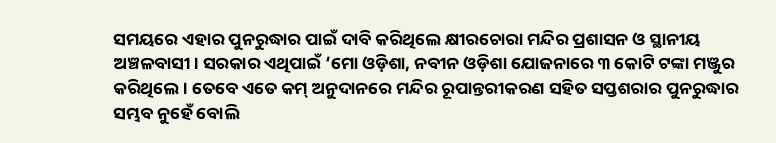ସମୟରେ ଏହାର ପୁନରୁଦ୍ଧାର ପାଇଁ ଦାବି କରିଥିଲେ କ୍ଷୀରଚୋରା ମନ୍ଦିର ପ୍ରଶାସନ ଓ ସ୍ଥାନୀୟ ଅଞ୍ଚଳବାସୀ। ସରକାର ଏଥିପାଇଁ ‘ମୋ ଓଡ଼ିଶା, ନବୀନ ଓଡ଼ିଶା ଯୋଜନାରେ ୩ କୋଟି ଟଙ୍କା ମଞ୍ଜୁର କରିଥିଲେ। ତେବେ ଏତେ କମ୍ ଅନୁଦାନରେ ମନ୍ଦିର ରୂପାନ୍ତରୀକରଣ ସହିତ ସପ୍ତଶରାର ପୁନରୁଦ୍ଧାର ସମ୍ଭବ ନୁହେଁ ବୋଲି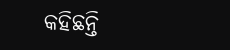କହିଛନ୍ତି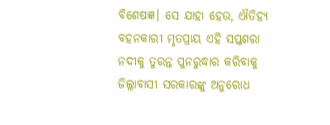ବିଶେଷଜ୍ଞ। ସେ ଯାହା ହେଉ, ଐତିହ୍ୟ ବହନକାରୀ ମୃତପ୍ରାୟ ଏହି ସପ୍ତଶରା ନଦୀକୁ ତୁରନ୍ତ ପୁନରୁଦ୍ଧାର କରିବାକୁ ଜିଲ୍ଲାବାସୀ ସରକାରଙ୍କୁ ଅନୁରୋଧ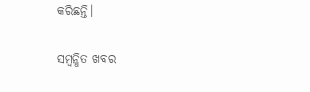କରିଛନ୍ତି।

ସମ୍ବନ୍ଧିତ ଖବର